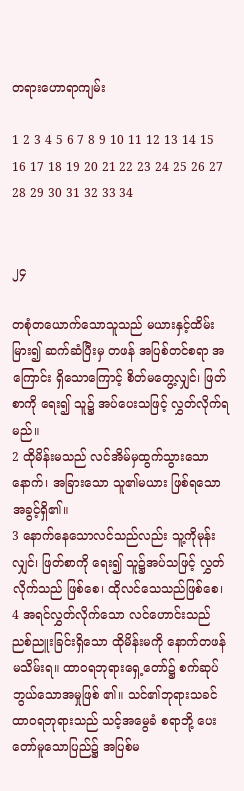တရားဟောရာကျမ်း

1 2 3 4 5 6 7 8 9 10 11 12 13 14 15 16 17 18 19 20 21 22 23 24 25 26 27 28 29 30 31 32 33 34


၂၄

တစုံတယောက်သောသူသည် မယားနှင့်ထိမ်း မြား၍ ဆက်ဆံပြီးမှ တဖန် အပြစ်တင်စရာ အကြောင်း ရှိသောကြောင့် စိတ်မတွေ့လျှင်၊ ဖြတ်စာကို ရေး၍ သူ၌ အပ်ပေးသဖြင့် လွှတ်လိုက်ရမည်။
2 ထိုမိန်းမသည် လင်အိမ်မှထွက်သွားသော နောက်၊ အခြားသော သူ၏မယား ဖြစ်ရသောအခွင့်ရှိ၏။
3 နောက်နေသောလင်သည်လည်း သူ့ကိုမုန်းလျှင်၊ ဖြတ်စာကို ရေး၍ သူ၌အပ်သဖြင့် လွှတ်လိုက်သည် ဖြစ်စေ၊ ထိုလင်သေသည်ဖြစ်စေ၊
4 အရင်လွှတ်လိုက်သော လင်ဟောင်းသည် ညစ်ညူးခြင်းရှိသော ထိုမိန်းမကို နောက်တဖန်မသိမ်းရ။ ထာဝရဘုရားရှေ့တော်၌ စက်ဆုပ်ဘွယ်သောအမှုဖြစ် ၏။ သင်၏ဘုရားသခင် ထာဝရဘုရားသည် သင့်အမွေခံ စရာဘို့ ပေးတော်မူသောပြည်၌ အပြစ်မ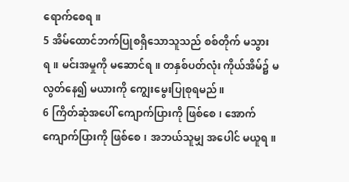ရောက်စေရ။
5 အိမ်ထောင်ဘက်ပြုစရှိသောသူသည် စစ်တိုက် မသွားရ။ မင်းအမှုကို မဆောင်ရ။ တနှစ်ပတ်လုံး ကိုယ်အိမ်၌ မလွတ်နေ၍ မယားကို ကျွေးမွေးပြုစုရမည်။
6 ကြိတ်ဆုံအပေါ် ကျောက်ပြားကို ဖြစ်စေ၊ အောက်ကျောက်ပြားကို ဖြစ်စေ၊ အဘယ်သူမျှ အပေါင် မယူရ။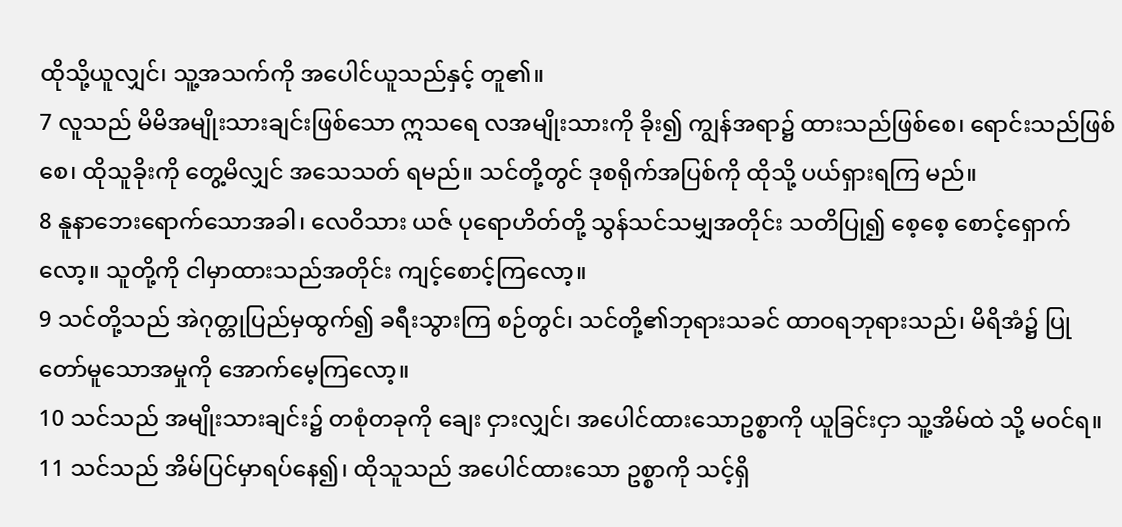ထိုသို့ယူလျှင်၊ သူ့အသက်ကို အပေါင်ယူသည်နှင့် တူ၏။
7 လူသည် မိမိအမျိုးသားချင်းဖြစ်သော ဣသရေ လအမျိုးသားကို ခိုး၍ ကျွန်အရာ၌ ထားသည်ဖြစ်စေ၊ ရောင်းသည်ဖြစ်စေ၊ ထိုသူခိုးကို တွေ့မိလျှင် အသေသတ် ရမည်။ သင်တို့တွင် ဒုစရိုက်အပြစ်ကို ထိုသို့ ပယ်ရှားရကြ မည်။
8 နူနာဘေးရောက်သောအခါ၊ လေဝိသား ယဇ် ပုရောဟိတ်တို့ သွန်သင်သမျှအတိုင်း သတိပြု၍ စေ့စေ့ စောင့်ရှောက်လော့။ သူတို့ကို ငါမှာထားသည်အတိုင်း ကျင့်စောင့်ကြလော့။
9 သင်တို့သည် အဲဂုတ္တုပြည်မှထွက်၍ ခရီးသွားကြ စဉ်တွင်၊ သင်တို့၏ဘုရားသခင် ထာဝရဘုရားသည်၊ မိရိအံ၌ ပြုတော်မူသောအမှုကို အောက်မေ့ကြလော့။
10 သင်သည် အမျိုးသားချင်း၌ တစုံတခုကို ချေး ငှားလျှင်၊ အပေါင်ထားသောဥစ္စာကို ယူခြင်းငှာ သူ့အိမ်ထဲ သို့ မဝင်ရ။
11 သင်သည် အိမ်ပြင်မှာရပ်နေ၍၊ ထိုသူသည် အပေါင်ထားသော ဥစ္စာကို သင့်ရှိ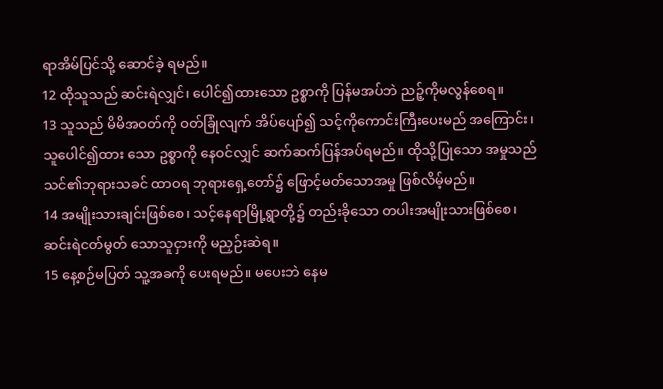ရာအိမ်ပြင်သို့ ဆောင်ခဲ့ ရမည်။
12 ထိုသူသည် ဆင်းရဲလျှင်၊ ပေါင်၍ထားသော ဥစ္စာကို ပြန်မအပ်ဘဲ ညဉ့်ကိုမလွန်စေရ။
13 သူသည် မိမိအဝတ်ကို ဝတ်ခြုံလျက် အိပ်ပျော်၍ သင့်ကိုကောင်းကြီးပေးမည် အကြောင်း၊ သူပေါင်၍ထား သော ဥစ္စာကို နေဝင်လျှင် ဆက်ဆက်ပြန်အပ်ရမည်။ ထိုသို့ပြုသော အမှုသည် သင်၏ဘုရားသခင် ထာဝရ ဘုရားရှေ့တော်၌ ဖြောင့်မတ်သောအမှု ဖြစ်လိမ့်မည်။
14 အမျိုးသားချင်းဖြစ်စေ၊ သင့်နေရာမြို့ရွာတို့၌ တည်းခိုသော တပါးအမျိုးသားဖြစ်စေ၊ ဆင်းရဲငတ်မွတ် သောသူငှားကို မညှဉ်းဆဲရ။
15 နေ့စဉ်မပြတ် သူ့အခကို ပေးရမည်။ မပေးဘဲ နေမ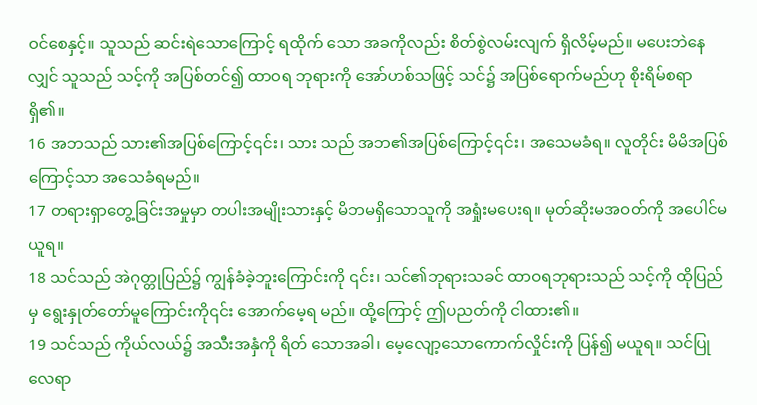ဝင်စေနှင့်။ သူသည် ဆင်းရဲသောကြောင့် ရထိုက် သော အခကိုလည်း စိတ်စွဲလမ်းလျက် ရှိလိမ့်မည်။ မပေးဘဲနေလျှင် သူသည် သင့်ကို အပြစ်တင်၍ ထာဝရ ဘုရားကို အော်ဟစ်သဖြင့် သင်၌ အပြစ်ရောက်မည်ဟု စိုးရိမ်စရာရှိ၏။
16 အဘသည် သား၏အပြစ်ကြောင့်၎င်း၊ သား သည် အဘ၏အပြစ်ကြောင့်၎င်း၊ အသေမခံရ။ လူတိုင်း မိမိအပြစ်ကြောင့်သာ အသေခံရမည်။
17 တရားရှာတွေ့ခြင်းအမှုမှာ တပါးအမျိုးသားနှင့် မိဘမရှိသောသူကို အရှုံးမပေးရ။ မုတ်ဆိုးမအဝတ်ကို အပေါင်မယူရ။
18 သင်သည် အဲဂုတ္တုပြည်၌ ကျွန်ခံခဲ့ဘူးကြောင်းကို ၎င်း၊ သင်၏ဘုရားသခင် ထာဝရဘုရားသည် သင့်ကို ထိုပြည်မှ ရွေးနှုတ်တော်မူကြောင်းကို၎င်း အောက်မေ့ရ မည်။ ထို့ကြောင့် ဤပညတ်ကို ငါထား၏။
19 သင်သည် ကိုယ်လယ်၌ အသီးအနှံကို ရိတ် သောအခါ၊ မေ့လျော့သောကောက်လှိုင်းကို ပြန်၍ မယူရ။ သင်ပြုလေရာ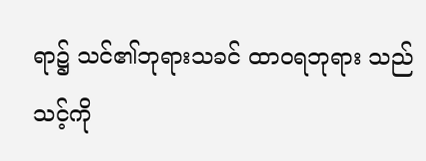ရာ၌ သင်၏ဘုရားသခင် ထာဝရဘုရား သည် သင့်ကို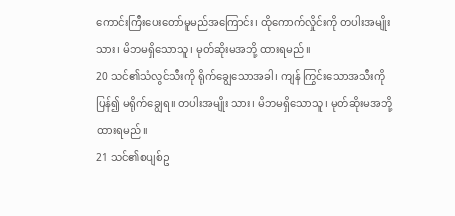ကောင်းကြီးပေးတော်မူမည်အကြောင်း၊ ထိုကောက်လှိုင်းကို တပါးအမျိုးသား၊ မိဘမရှိသောသူ၊ မုတ်ဆိုးမအဘို့ ထားရမည်။
20 သင်၏သံလွင်သီးကို ရိုက်ချွေသောအခါ၊ ကျန် ကြွင်းသောအသီးကို ပြန်၍ မရိုက်ချွေရ။ တပါးအမျိုး သား၊ မိဘမရှိသောသူ၊ မုတ်ဆိုးမအဘို့ ထားရမည်။
21 သင်၏စပျစ်ဥ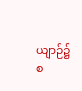ယျာဉ်၌ စ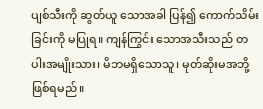ပျစ်သီးကို ဆွတ်ယူ သောအခါ ပြန်၍ ကောက်သိမ်းခြင်းကို မပြုရ။ ကျန်ကြွင်း သောအသီးသည် တပါးအမျိုးသား၊ မိဘမရှိသောသူ၊ မုတ်ဆိုးမအဘို့ ဖြစ်ရမည်။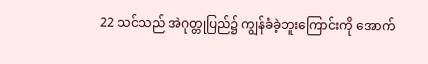22 သင်သည် အဲဂုတ္တုပြည်၌ ကျွန်ခံခဲ့ဘူးကြောင်းကို အောက်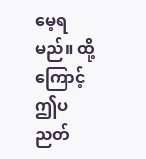မေ့ရမည်။ ထို့ကြောင့် ဤပညတ်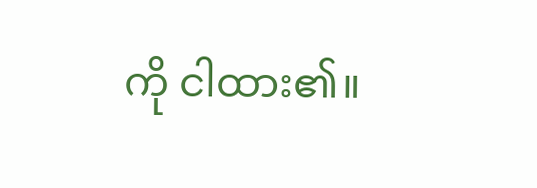ကို ငါထား၏။